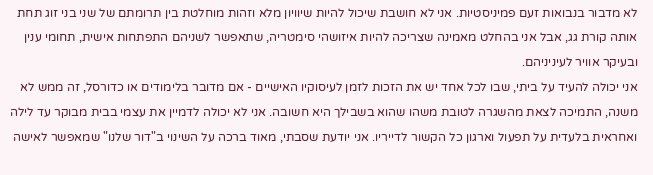לא מדבור בנבואות זעם פמיניסטיות. אני לא חושבת שיכול להיות שיוויון מלא וזהות מוחלטת בין תרומתם של שני בני זוג תחת אותה קורת גג, אבל אני בהחלט מאמינה שצריכה להיות איזושהי סימטריה, שתאפשר לשניהם התפתחות אישית, תחומי ענין ובעיקר אוויר לעיניניהם.
אני יכולה להעיד על ביתי, שבו לכל אחד יש את הזכות לזמן לעיסוקיו האישיים - אם מדובר בלימודים או כדורסל, זה ממש לא משנה, התמיכה לצאת מהשגרה לטובת משהו שהוא בשבילך היא חשובה. אני לא יכולה לדמיין את עצמי בבית מבוקר עד לילה ואחראית בלעדית על תפעול וארגון כל הקשור לדייריו. אני יודעת שסבתי, מאוד ברכה על השינוי ב"דור שלנו" שמאפשר לאישה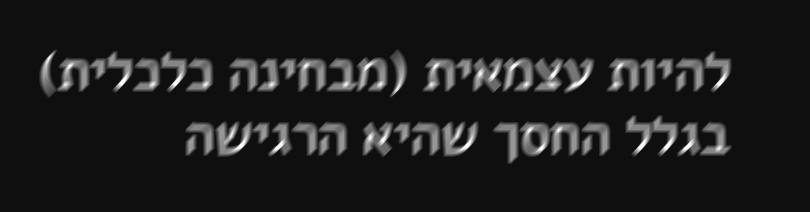להיות עצמאית (מבחינה כלכלית) בגלל החסך שהיא הרגישה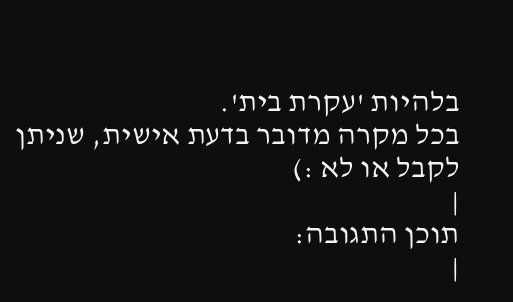בלהיות 'עקרת בית'.
בכל מקרה מדובר בדעת אישית, שניתן לקבל או לא :)
|
תוכן התגובה:
|